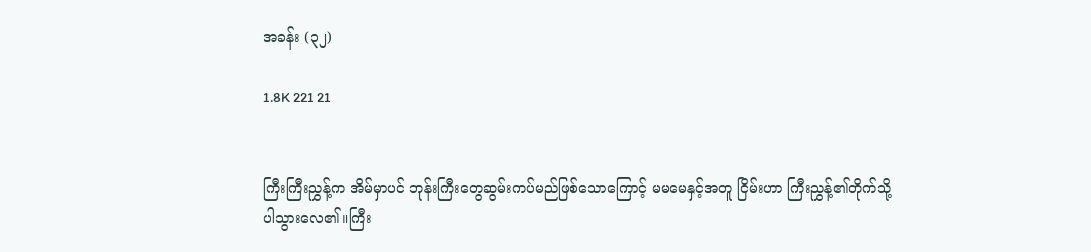အခန်း (၃၂)

1.8K 221 21


ကြီးကြီးညွှန့်က အိမ်မှာပင် ဘုန်းကြီးတွေဆွမ်းကပ်မည်ဖြစ်သောကြောင့် မမမေနှင့်အတူ ငြိမ်းဟာ ကြီးညွှန့်၏တိုက်သို့ ပါသွားလေ၏။ကြီး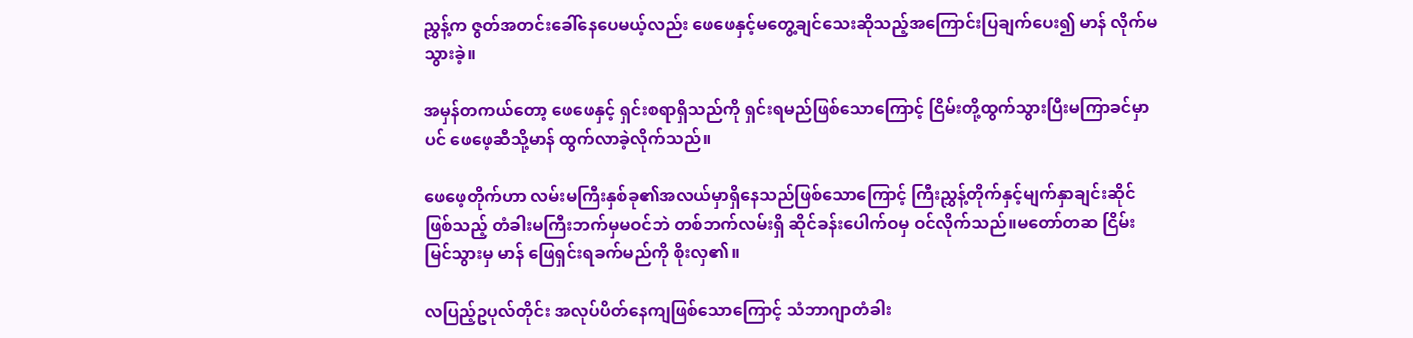ညွှန့်က ဇွတ်အတင်းခေါ်နေပေမယ့်လည်း ဖေဖေနှင့်မတွေ့ချင်သေးဆိုသည့်အကြောင်းပြချက်ပေး၍ မာန် လိုက်မသွားခဲ့။

အမှန်တကယ်တော့ ဖေဖေနှင့် ရှင်းစရာရှိသည်ကို ရှင်းရမည်ဖြစ်သောကြောင့် ငြိမ်းတို့ထွက်သွားပြီးမကြာခင်မှာပင် ဖေဖေ့‌ဆီသို့မာန် ထွက်လာခဲ့လိုက်သည်။

ဖေဖေ့တိုက်ဟာ လမ်းမကြီးနှစ်ခု၏အလယ်မှာရှိနေ‌သည်ဖြစ်သောကြောင့် ကြီးညွှန့်တိုက်နှင့်မျက်နှာချင်းဆိုင်ဖြစ်သည့် တံခါးမကြီးဘက်မှမဝင်ဘဲ တစ်ဘက်လမ်းရှိ ဆိုင်ခန်းပေါက်ဝမှ ဝင်လိုက်သည်။မတော်တဆ ငြိမ်းမြင်သွားမှ မာန် ဖြေရှင်းရခက်မည်ကို စိုးလှ၏။

လပြည့်ဥပုလ်တိုင်း အလုပ်ပိတ်နေကျ‌ဖြစ်သောကြောင့် သံဘာဂျာတံခါး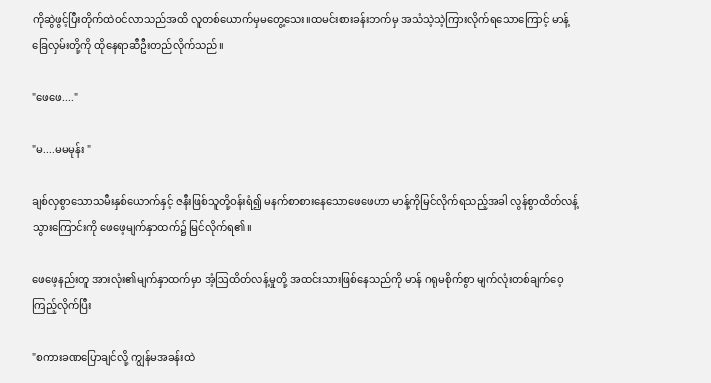ကိုဆွဲဖွင့်ပြီးတိုက်ထဲဝင်လာသည်အထိ လူတစ်ယောက်မှမတွေ့သေး။ထမင်းစားခန်းဘက်မှ အသံသဲ့သဲ့ကြားလိုက်ရသောကြောင့် မာန့်ခြေလှမ်းတို့ကို ထိုနေရာဆီဦးတည်လိုက်သည်။

"ဖေဖေ...."

"မ....မမမုန်း "

ချစ်လှစွာသောသမီးနှစ်ယောက်နှင့် ဇနီးဖြစ်သူတို့ဝန်းရံ၍ မနက်စာစားနေသောဖေဖေဟာ မာန့်ကိုမြင်လိုက်ရသည့်အခါ လွန်စွာထိတ်လန့်သွားကြောင်းကို ဖေဖေ့မျက်နှာထက်၌ မြင်လိုက်ရ၏။

ဖေဖေ့နည်းတူ အားလုံး၏မျက်နှာထက်မှာ အံ့ဩထိတ်လန့်မှုတို့ အထင်းသားဖြစ်နေသည်ကို မာန် ဂရုမစိုက်စွာ မျက်လုံးတစ်ချက်ဝေ့ကြည့်လိုက်ပြီး

"စကားခဏပြောချင်လို့ ကျွန်မအခန်းထဲ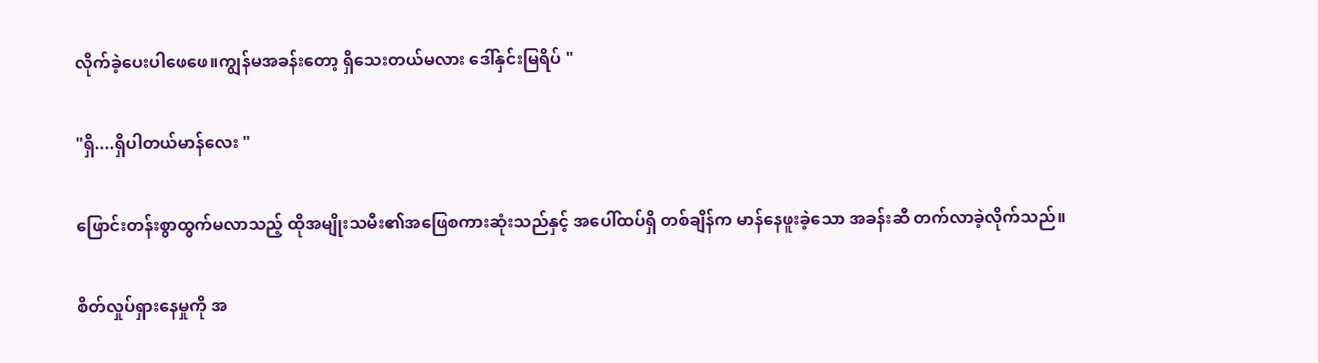လိုက်ခဲ့ပေးပါ‌ဖေဖေ။ကျွန်မအခန်းတော့ ရှိသေးတယ်မလား ဒေါ်နှင်းမြရိပ် "

"ရှိ....ရှိပါတယ်မာန်လေး "

ဖြောင်းတန်းစွာထွက်မလာသည့် ထိုအမျိုးသမီး၏အဖြေစကားဆုံးသည်နှင့် အပေါ်ထပ်ရှိ တစ်ချိန်က မာန်နေဖူးခဲ့သော အခန်းဆီ တက်လာခဲ့လိုက်သည်။

စိတ်လှုပ်ရှားနေမှုကို အ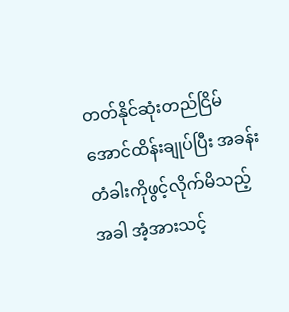တတ်နိုင်ဆုံးတည်ငြိမ်အောင်ထိန်းချုပ်ပြီး အခန်းတံခါးကိုဖွင့်လိုက်မိသည့်အခါ အံ့အားသင့်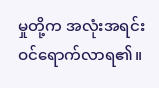မှုတို့က အလုံးအရင်းဝင်ရောက်လာရ၏။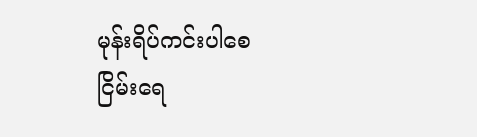မုန်းရိပ်ကင်းပါစေ ငြိမ်းရေ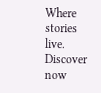Where stories live. Discover now